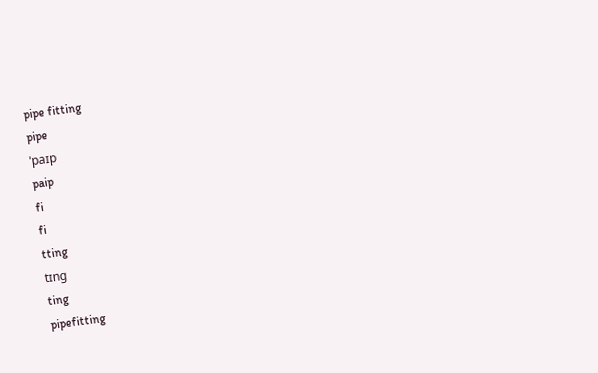pipe fitting
pipe
ˈpaɪp
paip
fi
fi
tting
tɪng
ting
pipefitting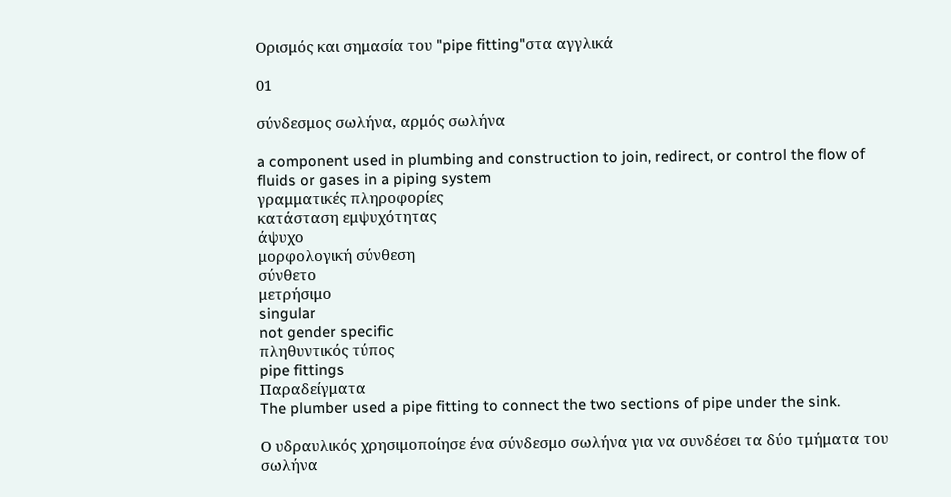Ορισμός και σημασία του "pipe fitting"στα αγγλικά

01

σύνδεσμος σωλήνα, αρμός σωλήνα

a component used in plumbing and construction to join, redirect, or control the flow of fluids or gases in a piping system
γραμματικές πληροφορίες
κατάσταση εμψυχότητας
άψυχο
μορφολογική σύνθεση
σύνθετο
μετρήσιμο
singular
not gender specific
πληθυντικός τύπος
pipe fittings
Παραδείγματα
The plumber used a pipe fitting to connect the two sections of pipe under the sink.

Ο υδραυλικός χρησιμοποίησε ένα σύνδεσμο σωλήνα για να συνδέσει τα δύο τμήματα του σωλήνα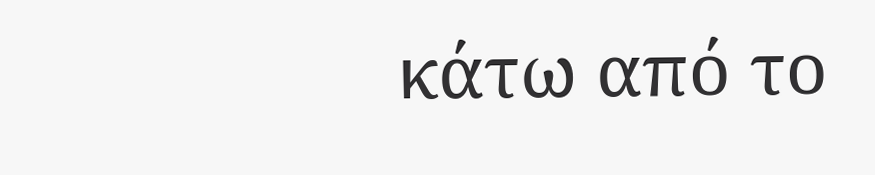κάτω από το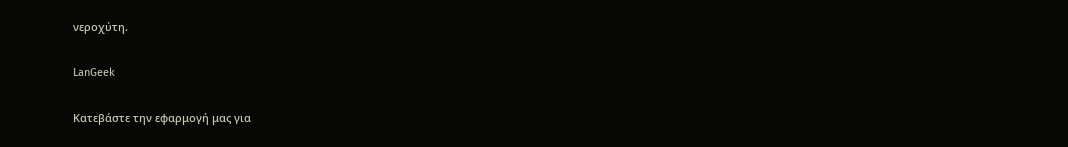νεροχύτη.

LanGeek

Κατεβάστε την εφαρμογή μας για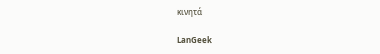κινητά

LanGeek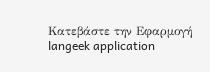Κατεβάστε την Εφαρμογή
langeek application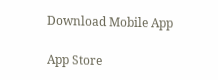Download Mobile App

App Store